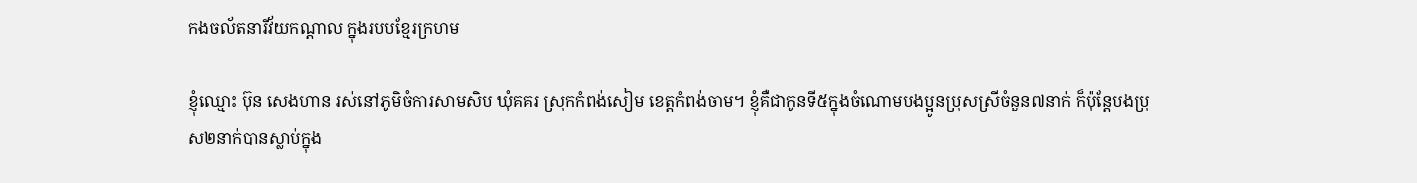កងចល័តនារីវ័យកណ្ដាល ក្នុងរបបខ្មែរក្រហម

ខ្ញុំឈ្មោះ ប៊ុន សេងហាន រស់នៅភូមិចំការសាមសិប ឃុំគគរ ស្រុកកំពង់សៀម ខេត្តកំពង់ចាម។ ខ្ញុំគឺជាកូនទី៥ក្នុងចំណោមបងប្អូនប្រុសស្រីចំនួន៧នាក់ ក៏ប៉ុន្តែបងប្រុស២នាក់បានស្លាប់ក្នុង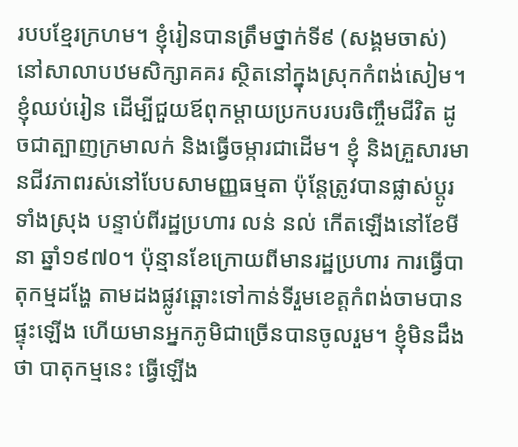របបខ្មែរក្រហម។ ខ្ញុំរៀនបានត្រឹមថ្នាក់ទី៩ (សង្គមចាស់) នៅសាលាបឋមសិក្សាគគរ ស្ថិតនៅក្នុងស្រុកកំពង់សៀម។ ខ្ញុំឈប់រៀន ដើម្បីជួយឪពុកម្តាយប្រកបរបរចិញ្ចឹមជីវិត ដូចជាត្បាញក្រមាលក់ និងធ្វើចម្ការជាដើម។ ខ្ញុំ និងគ្រួសារមានជីវភាពរស់នៅបែបសាមញ្ញធម្មតា ប៉ុន្តែត្រូវបានផ្លាស់ប្ដូរទាំងស្រុង បន្ទាប់ពីរដ្ឋប្រហារ លន់ នល់ កើតឡើងនៅខែមីនា ឆ្នាំ១៩៧០។ ប៉ុន្មានខែក្រោយពីមានរដ្ឋប្រហារ ការធ្វើបាតុកម្មដង្ហែ តាមដងផ្លូវឆ្ពោះទៅកាន់ទីរួមខេត្តកំពង់ចាមបានផ្ទុះឡើង ហើយមានអ្នកភូមិជាច្រើនបានចូលរួម។ ខ្ញុំមិនដឹងថា បាតុកម្មនេះ ធ្វើឡើង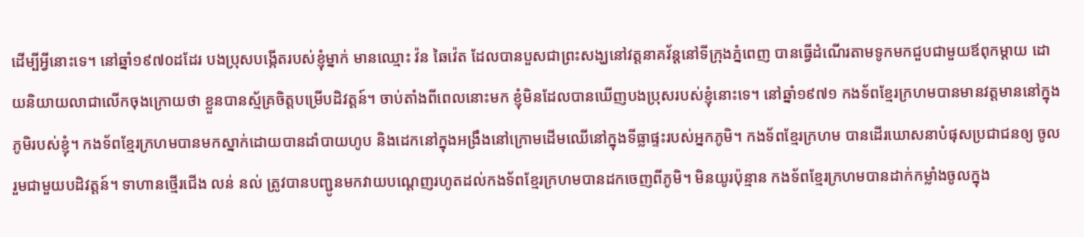ដើម្បីអ្វីនោះទេ។ នៅឆ្នាំ១៩៧០ដដែរ បងប្រុសបង្កើតរបស់ខ្ញុំម្នាក់ មានឈ្មោះ វ៉ន ឆៃវ៉េត ដែលបានបួសជាព្រះសង្ឃនៅវត្តនាគវ័ន្តនៅទីក្រុងភ្នំពេញ បានធ្វើដំណើរតាមទូកមកជួបជាមួយឪពុកម្ដាយ ដោយនិយាយលាជាលើកចុងក្រោយថា ខ្លួនបានស្ម័គ្រចិត្តបម្រើបដិវត្តន៍។ ចាប់តាំងពីពេលនោះមក ខ្ញុំមិនដែលបានឃើញបងប្រុសរបស់ខ្ញុំនោះទេ។ នៅឆ្នាំ១៩៧១ កងទ័ពខ្មែរក្រហមបានមានវត្តមាននៅក្នុងភូមិរបស់ខ្ញុំ។ កងទ័ពខ្មែរក្រហមបានមកស្នាក់ដោយបានដាំបាយហូប និងដេកនៅក្នុងអង្រឹងនៅក្រោមដើមឈើនៅក្នុងទីធ្លាផ្ទះរបស់អ្នកភូមិ។ កងទ័ពខ្មែរក្រហម បានដើរឃោសនាបំផុសប្រជាជនឲ្យ ចូលរួមជាមួយបដិវត្តន៍។ ទាហានថ្មើរជើង លន់ នល់ ត្រូវបានបញ្ជូនមកវាយបណ្ដេញរហូតដល់កងទ័ពខ្មែរក្រហមបានដកចេញពីភូមិ។ មិនយូរប៉ុន្មាន កងទ័ពខ្មែរក្រហមបានដាក់កម្លាំងចូលក្នុង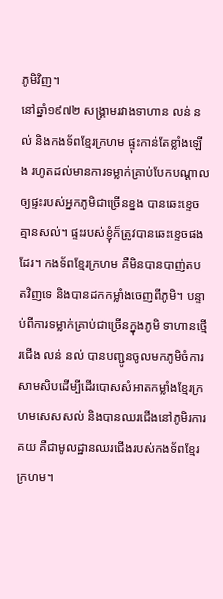ភូមិវិញ។
នៅឆ្នាំ១៩៧២ សង្រ្គាមរវាងទាហាន លន់ នល់ និងកងទ័ពខ្មែរក្រហម ផ្ទុះកាន់តែខ្លាំងឡើង រហូតដល់មានការទម្លាក់គ្រាប់បែកបណ្ដាលឲ្យផ្ទះរបស់អ្នកភូមិជាច្រើនខ្នង បានឆេះខ្ទេចគ្មានសល់។ ផ្ទះរបស់ខ្ញុំក៏ត្រូវបានឆេះខេ្ទចផងដែរ។ កងទ័ពខ្មែរក្រហម គឺមិនបានបាញ់តបតវិញទេ និងបានដកកម្លាំងចេញពីភូមិ។ បន្ទាប់ពីការទម្លាក់គ្រាប់ជាច្រើនក្នុងភូមិ ទាហានថ្មើរជើង លន់ នល់ បានបញ្ជូនចូលមកភូមិចំការសាមសិបដើម្បីដើរបោសសំអាតកម្លាំងខ្មែរក្រហមសេសសល់ និងបានឈរជើងនៅភូមិរការគយ គឺជាមូលដ្ឋានឈរជើងរបស់កងទ័ពខ្មែរក្រហម។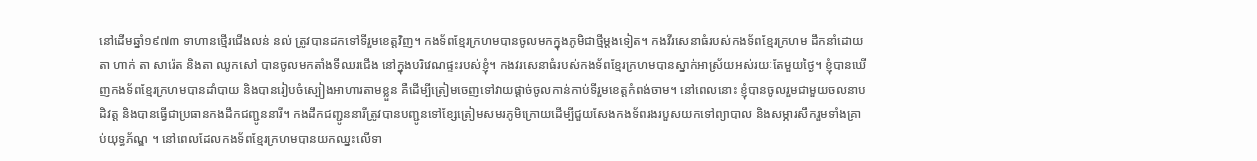នៅដើមឆ្នាំ១៩៧៣ ទាហានថ្មើរជើងលន់ នល់ ត្រូវបានដកទៅទីរួមខេត្តវិញ។ កងទ័ពខ្មែរក្រហមបានចូលមកក្នុងភូមិជាថ្មីម្ដងទៀត។ កងវីរសេនាធំរបស់កងទ័ពខ្មែរក្រហម ដឹកនាំដោយតា ហាក់ តា សារ៉េត និងតា ឈូកសៅ បានចូលមកតាំងទីឈរជើង នៅក្នុងបរិវេណផ្ទះរបស់ខ្ញុំ។ កងវរសេនាធំរបស់កងទ័ពខ្មែរក្រហមបានស្នាក់អាស្រ័យអស់រយៈតែមួយថ្ងៃ។ ខ្ញុំបានឃើញកងទ័ពខ្មែរក្រហមបានដាំបាយ និងបានរៀបចំស្បៀងអាហារតាមខ្លួន គឺដើម្បីត្រៀមចេញទៅវាយផ្ដាច់ចូលកាន់កាប់ទីរួមខេត្តកំពង់ចាម។ នៅពេលនោះ ខ្ញុំបានចូលរួមជាមួយចលនាបដិវត្ដ និងបានធ្វើជាប្រធានកងដឹកជញ្ជូននារី។ កងដឹកជញ្ជូននារីត្រូវបានបញ្ជូនទៅខ្សែត្រៀមសមរភូមិក្រោយដើម្បីជួយសែងកងទ័ពរងរបួសយកទៅព្យាបាល និងសម្ភារសឹករួមទាំងគ្រាប់យុទ្ធភ័ណ្ឌ ។ នៅពេលដែលកងទ័ពខ្មែរក្រហមបានយកឈ្នះលើទា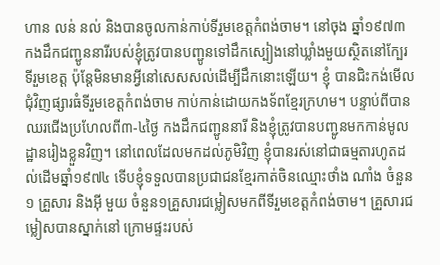ហាន លន់ នល់ និងបានចូលកាន់កាប់ទីរួមខេត្តកំពង់ចាម។ នៅចុង ឆ្នាំ១៩៧៣ កងដឹកជញ្ជូននារីរបស់ខ្ញុំត្រូវបានបញ្ជូនទៅដឹកស្បៀងនៅឃ្លាំងមួយស្ថិតនៅក្បែរទីរួមខេត្ត ប៉ុន្តែមិនមានអ្វីនៅសេសសល់ដើម្បីដឹកនោះឡើយ។ ខ្ញុំ បានជិះកង់មើលជុំវិញផ្សារធំទីរួមខេត្តកំពង់ចាម កាប់កាន់ដោយកងទ័ពខ្មែរក្រហម។ បន្ទាប់ពីបានឈរជើងប្រហែលពី៣-៤ថ្ងៃ កងដឹកជញ្ជូននារី និងខ្ញុំត្រូវបានបញ្ជូនមកកាន់មូលដ្ឋានរៀងខ្លួនវិញ។ នៅពេលដែលមកដល់ភូមិវិញ ខ្ញុំបានរស់នៅជាធម្មតារហូតដល់ដើមឆ្នាំ១៩៧៤ ទើបខ្ញុំទទួលបានប្រជាជនខ្មែរកាត់ចិនឈ្មោះថាំង ណាំង ចំនួន១ គ្រួសារ និងអ៊ី មួយ ចំនួន១គ្រួសារជម្លៀសមកពីទីរួមខេត្តកំពង់ចាម។ គ្រួសារជម្លៀសបានស្នាក់នៅ ក្រោមផ្ទះរបស់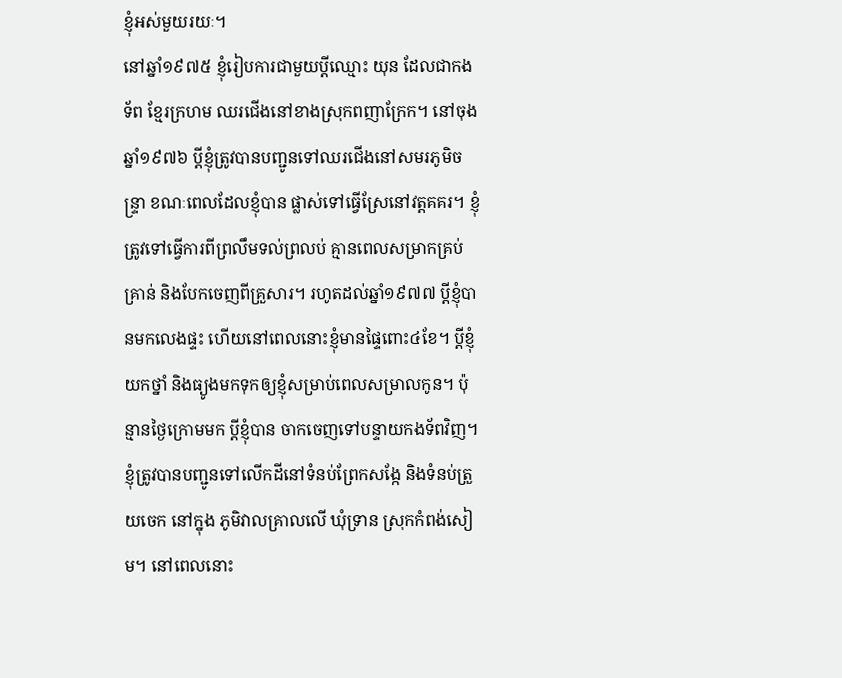ខ្ញុំអស់មួយរយៈ។
នៅឆ្នាំ១៩៧៥ ខ្ញុំរៀបការជាមួយប្ដីឈ្មោះ យុន ដែលជាកងទ័ព ខ្មែរក្រហម ឈរជើងនៅខាងស្រុកពញាក្រែក។ នៅចុងឆ្នាំ១៩៧៦ ប្ដីខ្ញុំត្រូវបានបញ្ជូនទៅឈរជើងនៅសមរភូមិចន្រ្ទា ខណៈពេលដែលខ្ញុំបាន ផ្លាស់ទៅធ្វើស្រែនៅវត្តគគរ។ ខ្ញុំត្រូវទៅធ្វើការពីព្រលឹមទល់ព្រលប់ គ្មានពេលសម្រាកគ្រប់គ្រាន់ និងបែកចេញពីគ្រួសារ។ រហូតដល់ឆ្នាំ១៩៧៧ ប្ដីខ្ញុំបានមកលេងផ្ទះ ហើយនៅពេលនោះខ្ញុំមានផ្ទៃពោះ៤ខែ។ ប្ដីខ្ញុំយកថ្នាំ និងធ្យូងមកទុកឲ្យខ្ញុំសម្រាប់ពេលសម្រាលកូន។ ប៉ុន្មានថ្ងៃក្រោមមក ប្ដីខ្ញុំបាន ចាកចេញទៅបន្ទាយកងទ័ពវិញ។ ខ្ញុំត្រូវបានបញ្ជូនទៅលើកដីនៅទំនប់ព្រែកសង្កែ និងទំនប់ត្រួយចេក នៅក្នុង ភូមិវាលគ្រាលលើ ឃុំទ្រាន ស្រុកកំពង់សៀម។ នៅពេលនោះ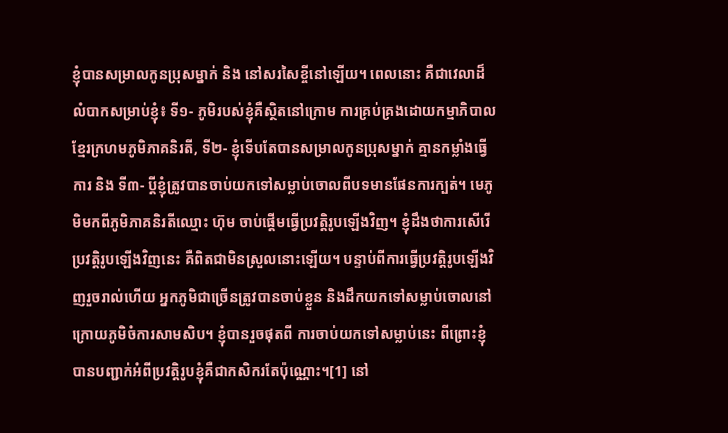ខ្ញុំបានសម្រាលកូនប្រុសម្នាក់ និង នៅសរសៃខ្ចីនៅឡើយ។ ពេលនោះ គឺជាវេលាដ៏លំបាកសម្រាប់ខ្ញុំ៖ ទី១- ភូមិរបស់ខ្ញុំគឺស្ថិតនៅក្រោម ការគ្រប់គ្រងដោយកម្មាភិបាលខ្មែរក្រហមភូមិភាគនិរតី, ទី២- ខ្ញុំទើបតែបានសម្រាលកូនប្រុសម្នាក់ គ្មានកម្លាំងធ្វើការ និង ទី៣- ប្ដីខ្ញុំត្រូវបានចាប់យកទៅសម្លាប់ចោលពីបទមានផែនការក្បត់។ មេភូមិមកពីភូមិភាគនិរតីឈ្មោះ ហ៊ុម ចាប់ផ្ដើមធ្វើប្រវត្តិរូបឡើងវិញ។ ខ្ញុំដឹងថាការសើរើប្រវត្តិរូបឡើងវិញនេះ គឺពិតជាមិនស្រួលនោះឡើយ។ បន្ទាប់ពីការធ្វើប្រវត្តិរូបឡើងវិញរួចរាល់ហើយ អ្នកភូមិជាច្រើនត្រូវបានចាប់ខ្លួន និងដឹកយកទៅសម្លាប់ចោលនៅក្រោយភូមិចំការសាមសិប។ ខ្ញុំបានរួចផុតពី ការចាប់យកទៅសម្លាប់នេះ ពីព្រោះខ្ញុំបានបញ្ជាក់អំពីប្រវត្តិរូបខ្ញុំគឺជាកសិករតែប៉ុណ្ណោះ។[1] នៅ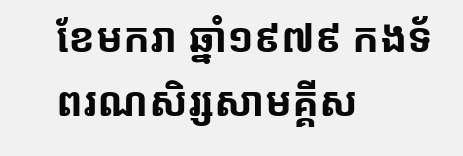ខែមករា ឆ្នាំ១៩៧៩ កងទ័ពរណសិរ្សសាមគ្គីស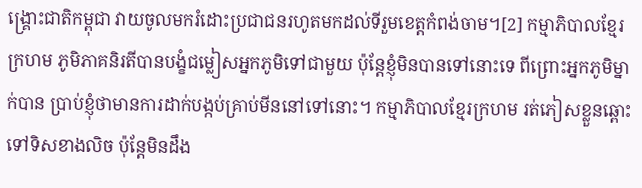ង្គ្រោះជាតិកម្ពុជា វាយចូលមករំដោះប្រជាជនរហូតមកដល់ទីរួមខេត្តកំពង់ចាម។[2] កម្មាភិបាលខ្មែរក្រហម ភូមិភាគនិរតីបានបង្ខំជម្លៀសអ្នកភូមិទៅជាមួយ ប៉ុន្តែខ្ញុំមិនបានទៅនោះទេ ពីព្រោះអ្នកភូមិម្នាក់បាន ប្រាប់ខ្ញុំថាមានការដាក់បង្កប់គ្រាប់មីននៅទៅនោះ។ កម្មាភិបាលខ្មែរក្រហម រត់ភៀសខ្លួនឆ្ពោះទៅទិសខាងលិច ប៉ុន្តែមិនដឹង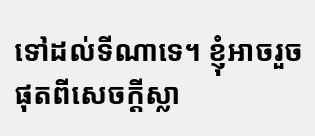ទៅដល់ទីណាទេ។ ខ្ញុំអាចរួចផុតពីសេចក្ដីស្លា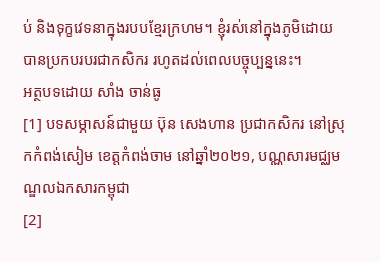ប់ និងទុក្ខវេទនាក្នុងរបបខ្មែរក្រហម។ ខ្ញុំរស់នៅក្នុងភូមិដោយបានប្រកបរបរជាកសិករ រហូតដល់ពេលបច្ចុប្បន្ននេះ។
អត្ថបទដោយ សាំង ចាន់ធូ
[1] បទសម្ភាសន៍ជាមួយ ប៊ុន សេងហាន ប្រជាកសិករ នៅស្រុកកំពង់សៀម ខេត្តកំពង់ចាម នៅឆ្នាំ២០២១, បណ្ណសារមជ្ឈមណ្ឌលឯកសារកម្ពុជា
[2]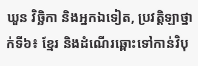ឃួន វិច្ឆិកា និងអ្នកឯទៀត, ប្រវត្តិឡាថ្នាក់ទី៦៖ ខ្មែរ និងដំណើរឆ្ពោះទៅកាន់វិបុ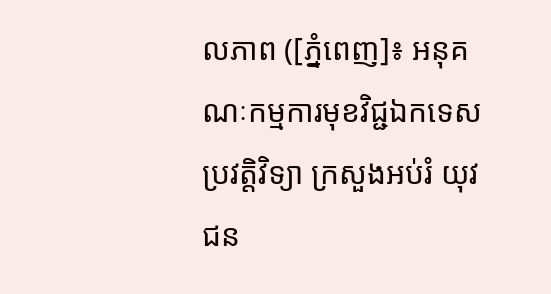លភាព ([ភ្នំពេញ]៖ អនុគណៈកម្មការមុខវិជ្ជឯកទេសប្រវត្តិវិទ្យា ក្រសួងអប់រំ យុវជន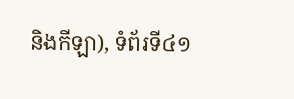និងកីឡា), ទំព័រទី៤១